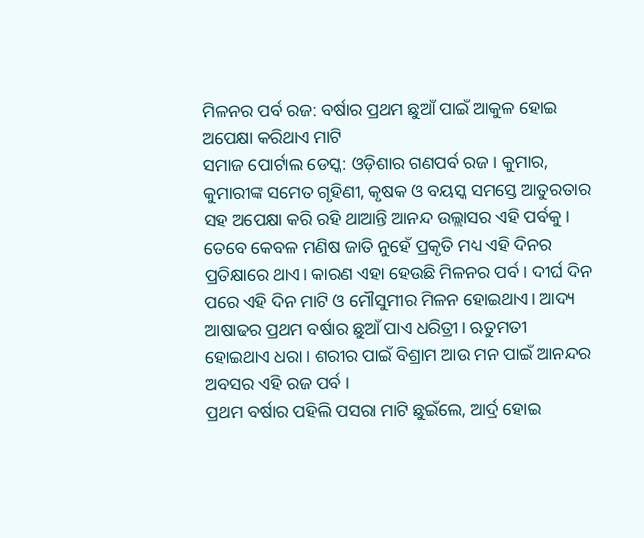ମିଳନର ପର୍ବ ରଜ: ବର୍ଷାର ପ୍ରଥମ ଛୁଆଁ ପାଇଁ ଆକୁଳ ହୋଇ ଅପେକ୍ଷା କରିଥାଏ ମାଟି
ସମାଜ ପୋର୍ଟାଲ ଡେସ୍କ: ଓଡ଼ିଶାର ଗଣପର୍ବ ରଜ। କୁମାର, କୁମାରୀଙ୍କ ସମେତ ଗୃହିଣୀ, କୃଷକ ଓ ବୟସ୍କ ସମସ୍ତେ ଆତୁରତାର ସହ ଅପେକ୍ଷା କରି ରହି ଥାଆନ୍ତି ଆନନ୍ଦ ଉଲ୍ଲାସର ଏହି ପର୍ବକୁ। ତେବେ କେବଳ ମଣିଷ ଜାତି ନୁହେଁ ପ୍ରକୃତି ମଧ୍ୟ ଏହି ଦିନର ପ୍ରତିକ୍ଷାରେ ଥାଏ। କାରଣ ଏହା ହେଉଛି ମିଳନର ପର୍ବ। ଦୀର୍ଘ ଦିନ ପରେ ଏହି ଦିନ ମାଟି ଓ ମୌସୁମୀର ମିଳନ ହୋଇଥାଏ। ଆଦ୍ୟ ଆଷାଢର ପ୍ରଥମ ବର୍ଷାର ଛୁଆଁ ପାଏ ଧରିତ୍ରୀ। ଋତୁମତୀ ହୋଇଥାଏ ଧରା। ଶରୀର ପାଇଁ ବିଶ୍ରାମ ଆଉ ମନ ପାଇଁ ଆନନ୍ଦର ଅବସର ଏହି ରଜ ପର୍ବ ।
ପ୍ରଥମ ବର୍ଷାର ପହିଲି ପସରା ମାଟି ଛୁଇଁଲେ, ଆର୍ଦ୍ର ହୋଇ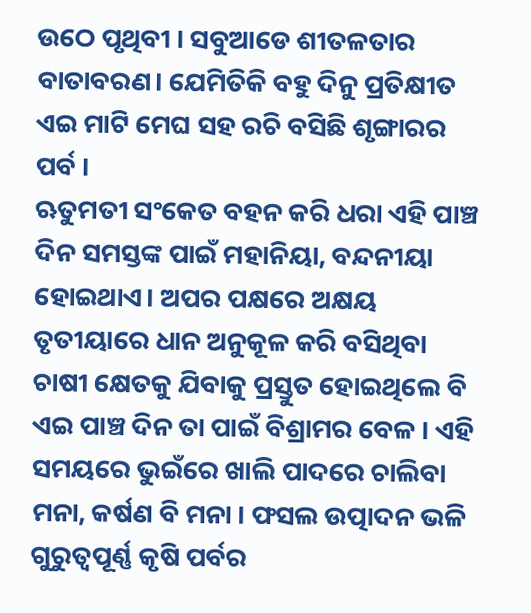ଉଠେ ପୃଥିବୀ । ସବୁଆଡେ ଶୀତଳତାର ବାତାବରଣ। ଯେମିତିକି ବହୁ ଦିନୁ ପ୍ରତିକ୍ଷୀତ ଏଇ ମାଟି ମେଘ ସହ ରଚି ବସିଛି ଶୃଙ୍ଗାରର ପର୍ବ ।
ଋତୁମତୀ ସଂକେତ ବହନ କରି ଧରା ଏହି ପାଞ୍ଚ ଦିନ ସମସ୍ତଙ୍କ ପାଇଁ ମହାନିୟା, ବନ୍ଦନୀୟା ହୋଇଥାଏ। ଅପର ପକ୍ଷରେ ଅକ୍ଷୟ ତୃତୀୟାରେ ଧାନ ଅନୁକୂଳ କରି ବସିଥିବା ଚାଷୀ କ୍ଷେତକୁ ଯିବାକୁ ପ୍ରସ୍ତୁତ ହୋଇଥିଲେ ବି ଏଇ ପାଞ୍ଚ ଦିନ ତା ପାଇଁ ବିଶ୍ରାମର ବେଳ । ଏହି ସମୟରେ ଭୁଇଁରେ ଖାଲି ପାଦରେ ଚାଲିବା ମନା, କର୍ଷଣ ବି ମନା । ଫସଲ ଉତ୍ପାଦନ ଭଳି ଗୁରୁତ୍ଵପୂର୍ଣ୍ଣ କୃଷି ପର୍ବର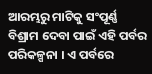ଆରମ୍ଭରୁ ମାଟିକୁ ସଂପୂର୍ଣ୍ଣ ବିଶ୍ରାମ ଦେବା ପାଇଁ ଏହି ପର୍ବର ପରିକଳ୍ପନା । ଏ ପର୍ବରେ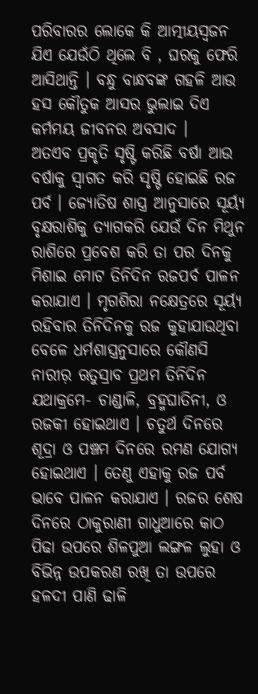ପରିବାରର ଲୋକେ କି ଆତ୍ମୀୟସ୍ଵଜନ ଯିଏ ଯେଉଁଠି ଥିଲେ ବି , ଘରକୁ ଫେରି ଆସିଥାନ୍ତି । ବନ୍ଧୁ ବାନ୍ଧବଙ୍କ ଗହଳି ଆଉ ହସ କୌତୁକ ଆସର ଭୁଲାଇ ଦିଏ କର୍ମମୟ ଜୀବନର ଅବସାଦ ।
ଅତଏବ ପ୍ରକୃତି ସୃଷ୍ଟି କରିଛି ବର୍ଷା ଆଉ ବର୍ଷାକୁ ସ୍ଵାଗତ କରି ସୃଷ୍ଟି ହୋଇଛି ରଜ ପର୍ବ । ଜ୍ୟୋତିଷ ଶାସ୍ତ୍ର ଆନୁସାରେ ସୂର୍ୟ୍ୟ ବୃକ୍ଷରାଶିକୁ ତ୍ୟାଗକରି ଯେଉଁ ଦିନ ମିଥୁନ ରାଶିରେ ପ୍ରବେଶ କରି ତା ପର ଦିନକୁ ମିଶାଇ ମୋଟ ତିନିଦିନ ରଜପର୍ବ ପାଳନ କରାଯାଏ । ମୃଗଶିରା ନକ୍ଷେତ୍ରରେ ସୂର୍ୟ୍ୟ ରହିବାର ତିନିଦିନକୁ ରଜ କୁହାଯାଉଥିବା ବେଳେ ଧର୍ମଶାସ୍ତ୍ରନୁସାରେ କୌଣସି ନାରୀର଼ ଋତୁସ୍ରାବ ପ୍ରଥମ ତିନିଦିନ ଯଥାକ୍ରମେ- ଚାଣ୍ଡାଳି, ବ୍ରହ୍ମଘାତିନୀ, ଓ ରଜକୀ ହୋଇଥାଏ । ଚତୁର୍ଥ ଦିନରେ ଶୂଦ୍ରା ଓ ପଞ୍ଚମ ଦିନରେ ରମଣ ଯୋଗ୍ୟ ହୋଇଥାଏ । ତେଣୁ ଏହାକୁ ରଜ ପର୍ବ ଭାବେ ପାଳନ କରାଯାଏ । ରଜର ଶେଷ ଦିନରେ ଠାକୁରାଣୀ ଗାଧୁଆରେ କାଠ ପିଢା ଉପରେ ଶିଳପୁଆ ଲଙ୍ଗଳ ଲୁହା ଓ ବିଭିନ୍ନ ଉପକରଣ ରଖି ତା ଉପରେ ହଳଦୀ ପାଣି ଢାଳି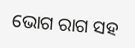ଭୋଗ ରାଗ ସହ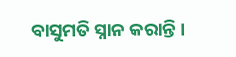ବାସୁମତି ସ୍ନାନ କରାନ୍ତି ।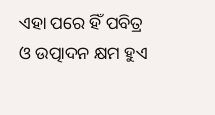ଏହା ପରେ ହିଁ ପବିତ୍ର ଓ ଉତ୍ପାଦନ କ୍ଷମ ହୁଏ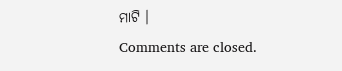ମାଟି ।
Comments are closed.